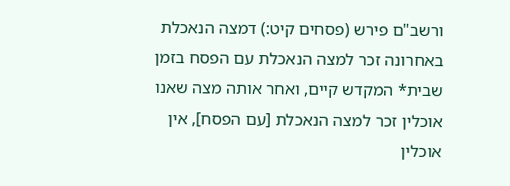ורשב"ם פירש (פסחים קיט:) דמצה הנאכלת באחרונה זכר למצה הנאכלת עם הפסח בזמן שבית* המקדש קיים, ואחר אותה מצה שאנו אוכלין זכר למצה הנאכלת [עם הפסח], אין אוכלין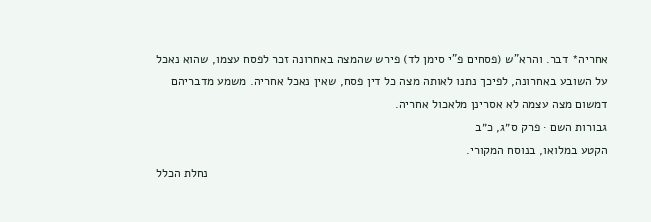אחריה* דבר. והרא"ש (פסחים פ"י סימן לד) פירש שהמצה באחרונה זכר לפסח עצמו, שהוא נאכל על השובע באחרונה, לפיכך נתנו לאותה מצה כל דין פסח, שאין נאכל אחריה. משמע מדבריהם דמשום מצה עצמה לא אסרינן מלאכול אחריה.
גבורות השם · פרק ס״ג, כ״ב
הקטע במלואו, בנוסח המקורי.
נחלת הכלל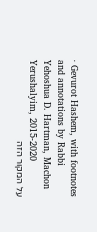· Gevurot Hashem, with footnotes and annotations by Rabbi Yehoshua D. Hartman, Machon Yerushalyim, 2015-2020
על המקור הזה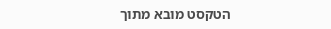הטקסט מובא מתוך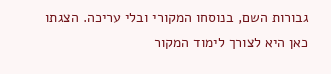גבורות השם, בנוסחו המקורי ובלי עריכה. הצגתו כאן היא לצורך לימוד המקור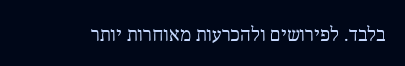בלבד. לפירושים ולהכרעות מאוחרות יותר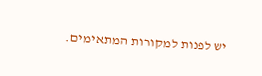יש לפנות למקורות המתאימים.